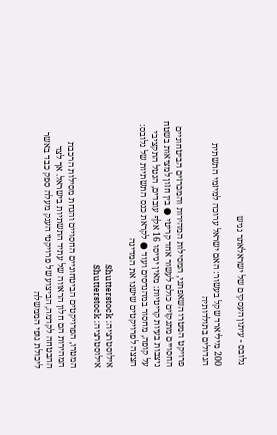גלובס - עיתון העסקים של ישראלאתר נגיש

200 מיליארד שקל בעשור: האם ישראל ערוכה למיזמי התשתית הגדולים בתולדותיה

פרויקט המטרו השאפתני, המסילות המהירות והמכרזים הביטחוניים החסויים מתנקזים כולם לעשור אחד קריטי ● בין חזון למציאות בשטח ניצבות בעיות קריטיות: מאין יגייסו 16 אלף עובדים, הנטל התקציבי על קופה, מחסור במהנדסים ועוד ● לקראת כנס התשתיות של גלובס: הצצה לפרויקטים שישנו את המדינה

אילוסטרציה: Shutterstock
אילוסטרציה: Shutterstock

המטרו, הפרויקטים הביטחוניים החסויים והנחת מסילות הרכבת המהירות הם חלון הראווה של עתיד התשתיות בישראל. אך לצד ההבטחה לקדמה, הביצוע של פרויקטי הענק מעלה ספק כבד באשר ליכולת גופי הממשלה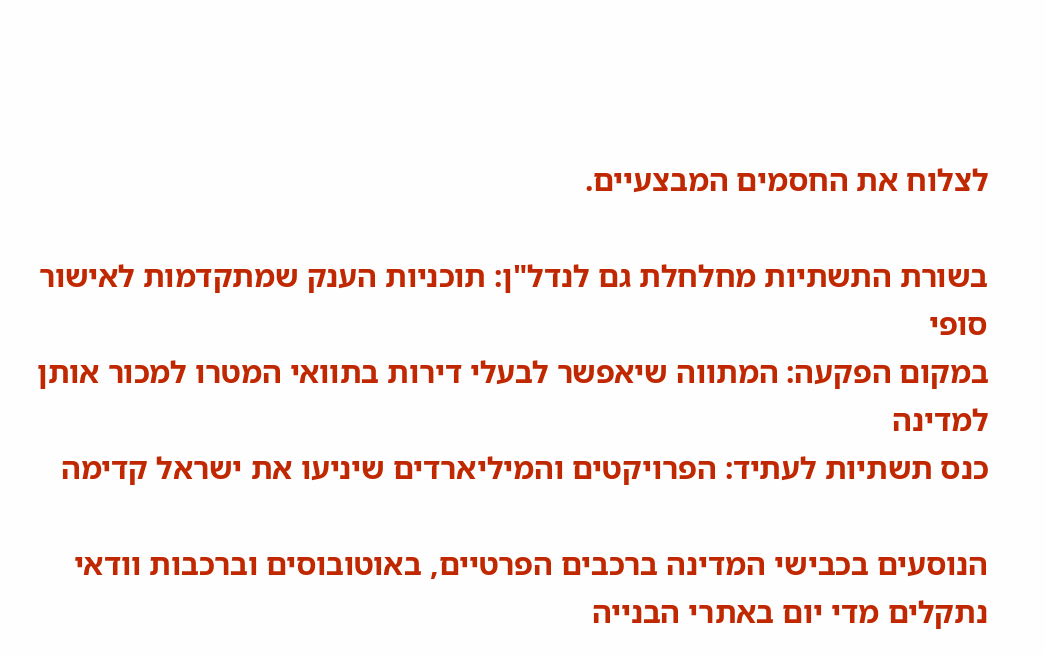לצלוח את החסמים המבצעיים.

בשורת התשתיות מחלחלת גם לנדל"ן: תוכניות הענק שמתקדמות לאישור סופי
במקום הפקעה: המתווה שיאפשר לבעלי דירות בתוואי המטרו למכור אותן למדינה
כנס תשתיות לעתיד: הפרויקטים והמיליארדים שיניעו את ישראל קדימה

הנוסעים בכבישי המדינה ברכבים הפרטיים, באוטובוסים וברכבות וודאי נתקלים מדי יום באתרי הבנייה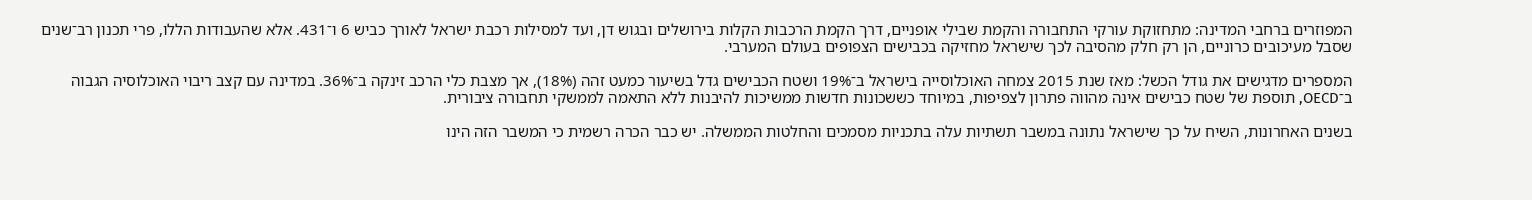המפוזרים ברחבי המדינה: מתחזוקת עורקי התחבורה והקמת שבילי אופניים, דרך הקמת הרכבות הקלות בירושלים ובגוש דן, ועד למסילות רכבת ישראל לאורך כביש 6 ו־431. אלא שהעבודות הללו, פרי תכנון רב־שנים שסבל מעיכובים כרוניים, הן רק חלק מהסיבה לכך שישראל מחזיקה בכבישים הצפופים בעולם המערבי.

המספרים מדגישים את גודל הכשל: מאז שנת 2015 צמחה האוכלוסייה בישראל ב־19% ושטח הכבישים גדל בשיעור כמעט זהה (18%), אך מצבת כלי הרכב זינקה ב־36%. במדינה עם קצב ריבוי האוכלוסיה הגבוה ב־OECD, תוספת של שטח כבישים אינה מהווה פתרון לצפיפות, במיוחד כששכונות חדשות ממשיכות להיבנות ללא התאמה לממשקי תחבורה ציבורית.

בשנים האחרונות, השיח על כך שישראל נתונה במשבר תשתיות עלה בתכניות מסמכים והחלטות הממשלה. יש כבר הכרה רשמית כי המשבר הזה הינו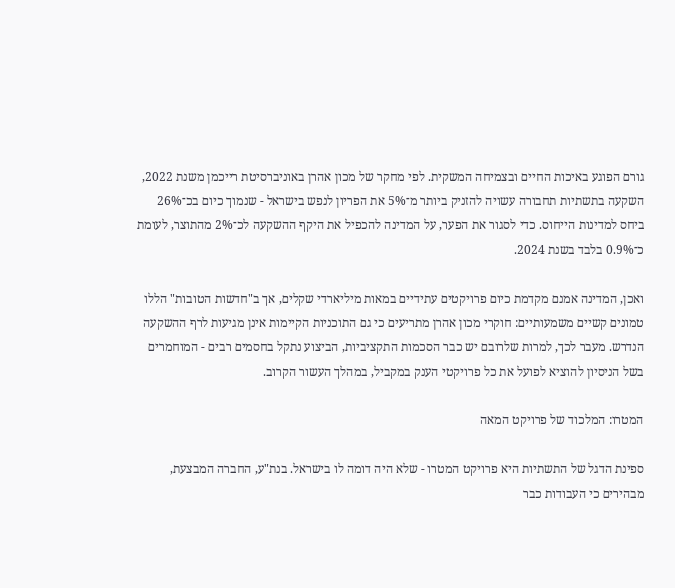גורם הפוגע באיכות החיים ובצמיחה המשקית. לפי מחקר של מכון אהרן באוניברסיטת רייכמן משנת 2022, השקעה בתשתיות תחבורה עשויה להזניק ביותר מ־5% את הפריון לנפש בישראל - שנמוך כיום בכ־26% ביחס למדינות הייחוס. כדי לסגור את הפער, על המדינה להכפיל את היקף ההשקעה לכ־2% מהתוצר, לעומת כ־0.9% בלבד בשנת 2024.

ואכן, המדינה אמנם מקדמת כיום פרויקטים עתידיים במאות מיליארדי שקלים, אך ב"חדשות הטובות" הללו טמונים קשיים משמעותיים: חוקרי מכון אהרן מתריעים כי גם התוכניות הקיימות אינן מגיעות לרף ההשקעה הנדרש. מעבר לכך, למרות שלרובם יש כבר הסכמות התקציביות, הביצוע נתקל בחסמים רבים - המוחמרים בשל הניסיון להוציא לפועל את כל פרויקטי הענק במקביל, במהלך העשור הקרוב.

המטרו: המלכוד של פרויקט המאה

ספינת הדגל של התשתיות היא פרויקט המטרו - שלא היה דומה לו בישראל. בנת"ע, החברה המבצעת, מבהירים כי העבודות כבר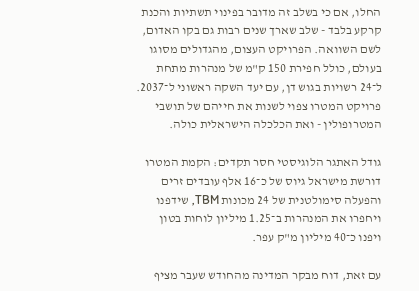החלו, אם כי בשלב זה מדובר בפינוי תשתיות והכנת קרקע בלבד - שלב שארך שנים רבות גם בקו האדום, לשם השוואה. הפרויקט העצום, מהגדולים מסוגו בעולם, כולל חפירת 150 ק"מ של מנהרות מתחת ל־24 רשויות בגוש דן, עם יעד השקה ראשוני ל־2037. פרויקט המטרו צפוי לשנות את חייהם של תושבי המטרופולין - ואת הכלכלה הישראלית כולה.

גודל האתגר הלוגיסטי חסר תקדים: הקמת המטרו דורשת מישראל גיוס של כ־16 אלף עובדים זרים והפעלה סימולטנית של 24 מכונות TBM, שידפנו ויחפרו את המנהרות ב־1.25 מיליון לוחות בטון ויפנו כ־40 מיליון מ"ק עפר.

עם זאת, דוח מבקר המדינה מהחודש שעבר מציף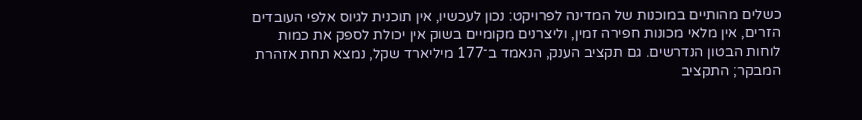כשלים מהותיים במוכנות של המדינה לפרויקט: נכון לעכשיו, אין תוכנית לגיוס אלפי העובדים הזרים, אין מלאי מכונות חפירה זמין, וליצרנים מקומיים בשוק אין יכולת לספק את כמות לוחות הבטון הנדרשים. גם תקציב הענק, הנאמד ב־177 מיליארד שקל, נמצא תחת אזהרת המבקר; התקציב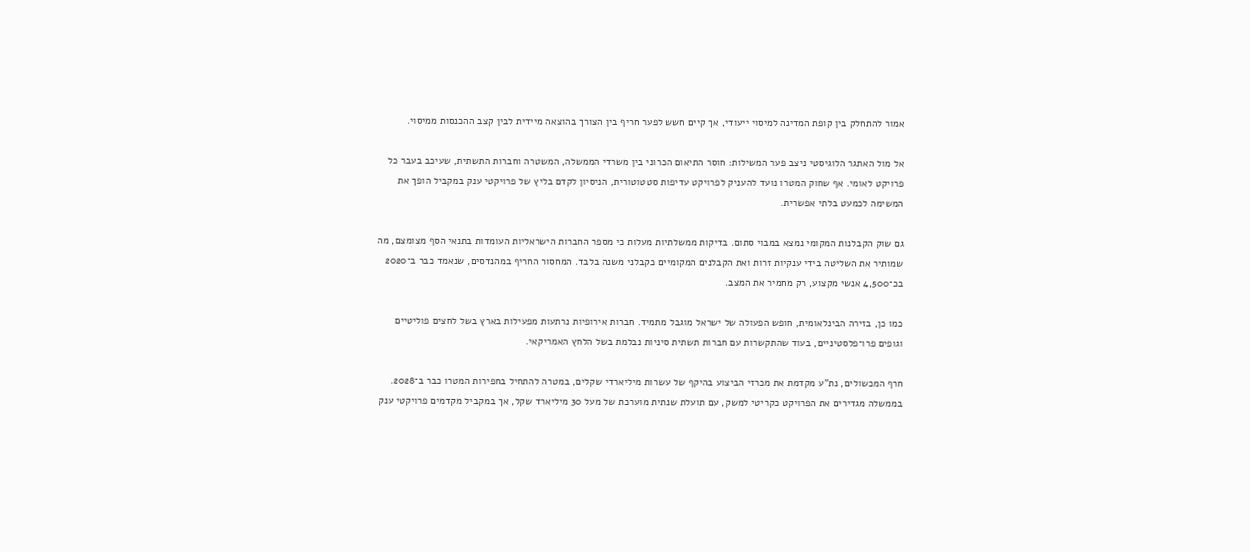אמור להתחלק בין קופת המדינה למיסוי ייעודי, אך קיים חשש לפער חריף בין הצורך בהוצאה מיידית לבין קצב ההכנסות ממיסוי.

אל מול האתגר הלוגיסטי ניצב פער המשילות: חוסר התיאום הכרוני בין משרדי הממשלה, המשטרה וחברות התשתית, שעיכב בעבר כל פרויקט לאומי. אף שחוק המטרו נועד להעניק לפרויקט עדיפות סטטוטורית, הניסיון לקדם בליץ של פרויקטי ענק במקביל הופך את המשימה לכמעט בלתי אפשרית.

גם שוק הקבלנות המקומי נמצא במבוי סתום. בדיקות ממשלתיות מעלות כי מספר החברות הישראליות העומדות בתנאי הסף מצומצם, מה שמותיר את השליטה בידי ענקיות זרות ואת הקבלנים המקומיים כקבלני משנה בלבד. המחסור החריף במהנדסים, שנאמד כבר ב־2020 בכ־4,500 אנשי מקצוע, רק מחמיר את המצב.

כמו כן, בזירה הבינלאומית, חופש הפעולה של ישראל מוגבל מתמיד. חברות אירופיות נרתעות מפעילות בארץ בשל לחצים פוליטיים וגופים פרו־פלסטיניים, בעוד שהתקשרות עם חברות תשתית סיניות נבלמת בשל הלחץ האמריקאי.

חרף המכשולים, נת"ע מקדמת את מכרזי הביצוע בהיקף של עשרות מיליארדי שקלים, במטרה להתחיל בחפירות המטרו כבר ב־2028. בממשלה מגדירים את הפרויקט כקריטי למשק, עם תועלת שנתית מוערכת של מעל 30 מיליארד שקל, אך במקביל מקדמים פרויקטי ענק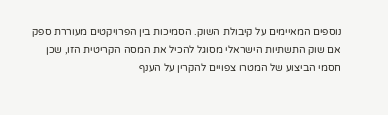נוספים המאיימים על קיבולת השוק. הסמיכות בין הפרויקטים מעוררת ספק אם שוק התשתיות הישראלי מסוגל להכיל את המסה הקריטית הזו, שכן חסמי הביצוע של המטרו צפויים להקרין על הענף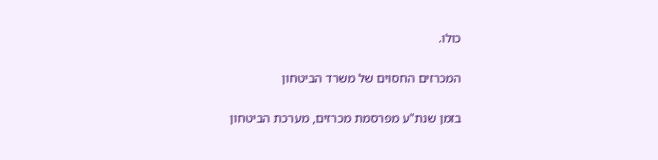כולו.

המכרזים החסוים של משרד הביטחון

בזמן שנת"ע מפרסמת מכרזים, מערכת הביטחון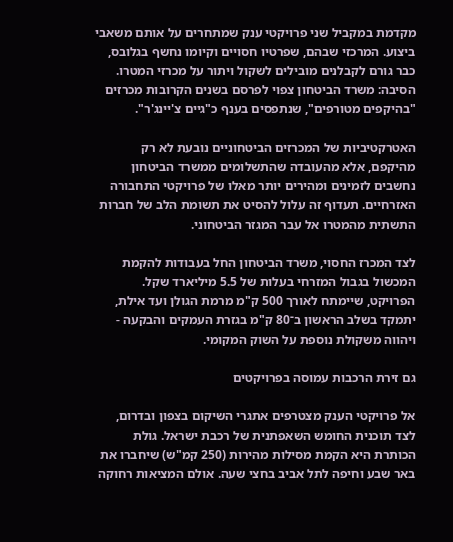מקדמת במקביל שני פרויקטי ענק שמתחרים על אותם משאבי ביצוע. המרכזי שבהם, שפרטיו חסויים וקיומו נחשף בגלובס, כבר גורם לקבלנים מובילים לשקול ויתור על מכרזי המטרו. הסיבה: משרד הביטחון צפוי לפרסם בשנים הקרובות מכרזים "בהיקפים מטורפים", שנתפסים בענף כ"גיים צ'יינג'ר".

האטרקטיביות של המכרזים הביטחוניים נובעת לא רק מהיקפם, אלא מהעובדה שהתשלומים ממשרד הביטחון נחשבים לזמינים ומהירים יותר מאלו של פרויקטי התחבורה האזרחיים. תעדוף זה עלול להסיט את תשומת הלב של חברות התשתית מהמטרו אל עבר המגזר הביטחוני.

לצד המכרז החסוי, משרד הביטחון החל בעבודות להקמת המכשול בגבול המזרחי בעלות של 5.5 מיליארד שקל. הפרויקט, שיימתח לאורך 500 ק"מ מרמת הגולן ועד אילת, יתמקד בשלב הראשון ב־80 ק"מ בגזרת העמקים והבקעה - ויהווה משקולת נוספת על השוק המקומי.

גם זירת הרכבות עמוסה בפרויקטים

אל פרויקטי הענק מצטרפים אתגרי השיקום בצפון ובדרום, לצד תוכנית החומש השאפתנית של רכבת ישראל. גולת הכותרת היא הקמת מסילות מהירות (250 קמ"ש) שיחברו את באר שבע וחיפה לתל אביב בחצי שעה. אולם המציאות רחוקה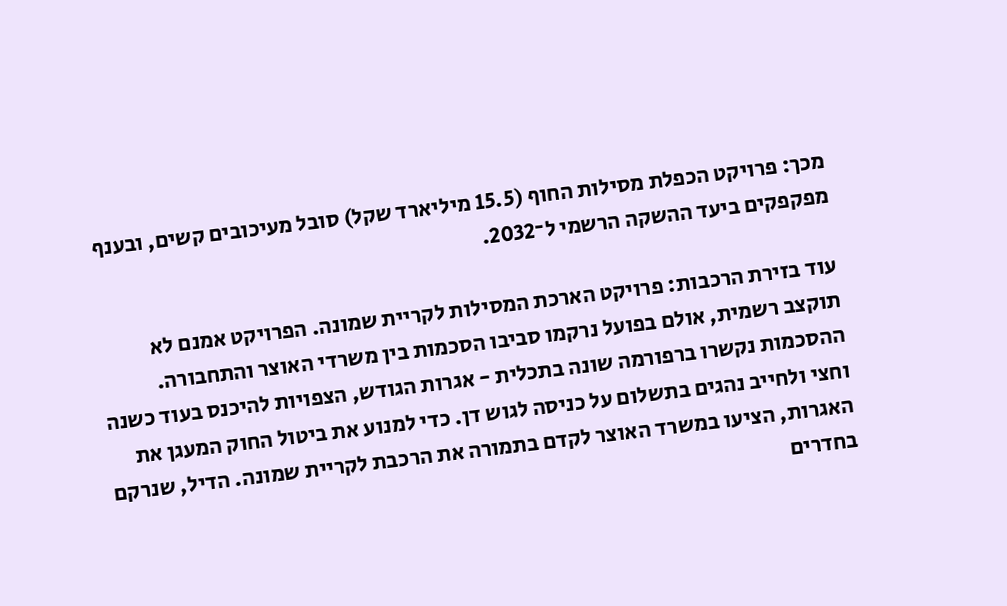מכך: פרויקט הכפלת מסילות החוף (15.5 מיליארד שקל) סובל מעיכובים קשים, ובענף מפקפקים ביעד ההשקה הרשמי ל־2032.

עוד בזירת הרכבות: פרויקט הארכת המסילות לקריית שמונה. הפרויקט אמנם לא תוקצב רשמית, אולם בפועל נרקמו סביבו הסכמות בין משרדי האוצר והתחבורה. ההסכמות נקשרו ברפורמה שונה בתכלית - אגרות הגודש, הצפויות להיכנס בעוד כשנה וחצי ולחייב נהגים בתשלום על כניסה לגוש דן. כדי למנוע את ביטול החוק המעגן את האגרות, הציעו במשרד האוצר לקדם בתמורה את הרכבת לקריית שמונה. הדיל, שנרקם בחדרים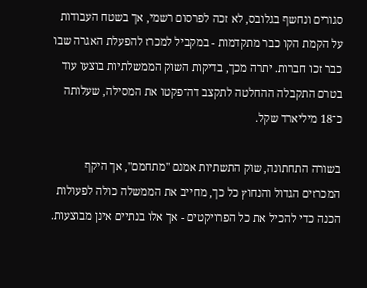סגורים ונחשף בגלובס, לא זכה לפרסום רשמי, אך בשטח העבודות על הקמת הקו כבר מתקדמות - במקביל למכרז להפעלת האגרה שבו כבר זכו חברות. יתרה מכך, בדיקות השוק הממשלתיות בוצעו עוד בטרם התקבלה ההחלטה לתקצב דה־פקטו את המסילה, שעלותה כ־18 מיליארד שקל.

בשורה התחתונה, שוק התשתיות אמנם "מתחמם", אך היקף המכרזים הגדול והנחוץ כל כך, מחייב את הממשלה כולה לפעולות הכנה כדי להכיל את כל הפרויקטים - אך אלו בנתיים אינן מבוצעות.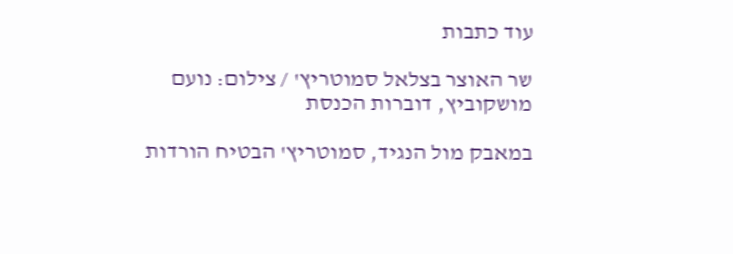עוד כתבות

שר האוצר בצלאל סמוטריץ' / צילום: נועם מושקוביץ, דוברות הכנסת

במאבק מול הנגיד, סמוטריץ' הבטיח הורדות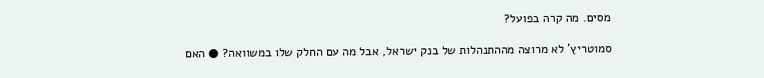מסים. מה קרה בפועל?

סמוטריץ' לא מרוצה מההתנהלות של בנק ישראל, אבל מה עם החלק שלו במשוואה? ● האם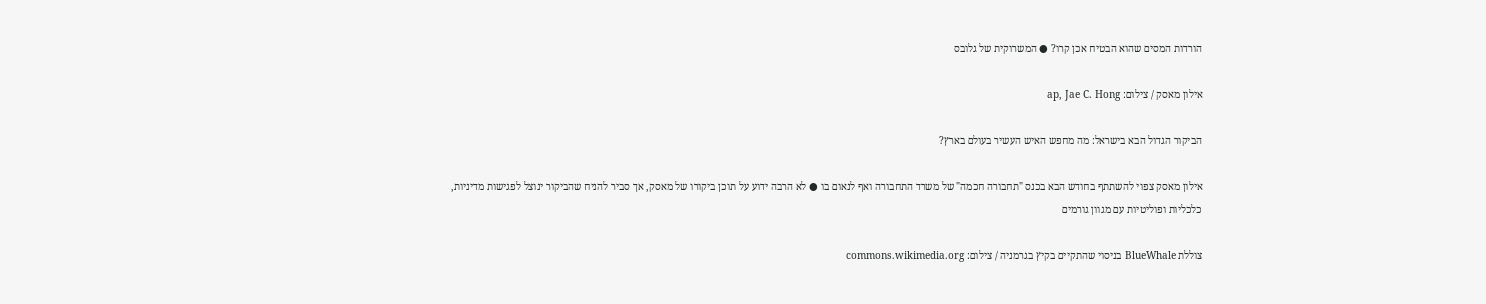הורדות המסים שהוא הבטיח אכן קרו? ● המשרוקית של גלובס

אילון מאסק / צילום: ap, Jae C. Hong

הביקור הגדול הבא בישראל: מה מחפש האיש העשיר בעולם בארץ?

אילון מאסק צפוי להשתתף בחודש הבא בכנס "תחבורה חכמה" של משרד התחבורה ואף לנאום בו ● לא הרבה ידוע על תוכן ביקורו של מאסק, אך סביר להניח שהביקור ינוצל לפגישות מדיניות, כלכליות ופוליטיות עם מגוון גורמים

צוללת BlueWhale בניסוי שהתקיים בקיץ בגרמניה / צילום: commons.wikimedia.org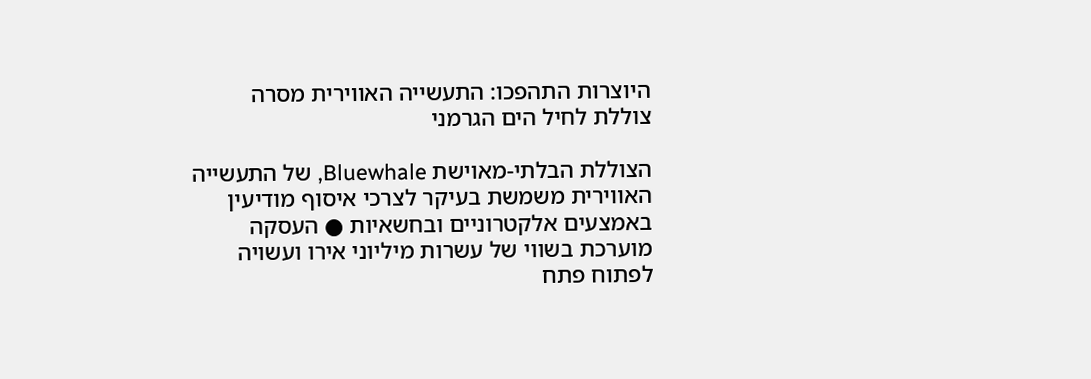היוצרות התהפכו: התעשייה האווירית מסרה צוללת לחיל הים הגרמני

הצוללת הבלתי-מאוישת Bluewhale, של התעשייה האווירית משמשת בעיקר לצרכי איסוף מודיעין באמצעים אלקטרוניים ובחשאיות ● העסקה מוערכת בשווי של עשרות מיליוני אירו ועשויה לפתוח פתח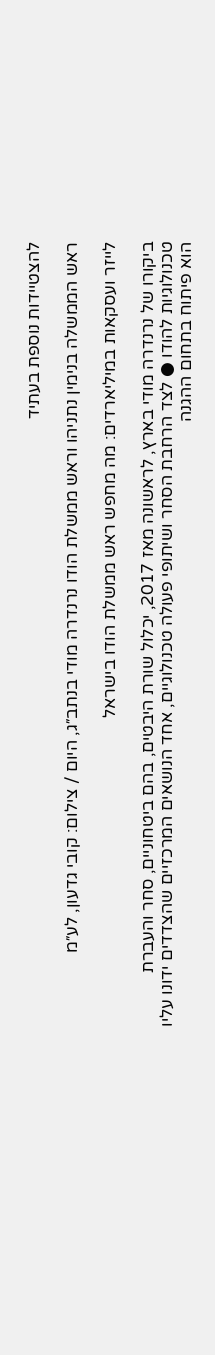להצטיידות נוספת בעתיד

ראש הממשלה בנימין נתניהו וראש ממשלת הודו נרנדרה מודי בנתב״ג, היום / צילום: קובי גדעון, לע״מ

לייזר ועסקאות במיליארדים: מה מחפש ראש ממשלת הודו בישראל

ביקורו של נרנדרה מודי בארץ, לראשונה מאז 2017, יכלול שורת היבטים, בהם ביטחוניים, סחר והעברת טכנולוגיות להודו ● לצד הרחבת הסחר ושיתופי פעולה טכנולוגיים, אחד הנושאים המרכזיים שהצדדים ידונו עליו הוא פיתוח בתחום ההגנה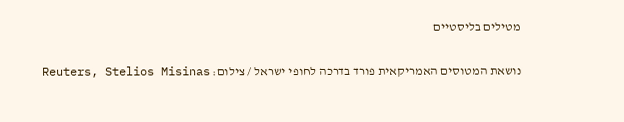מטילים בליסטיים

נושאת המטוסים האמריקאית פורד בדרכה לחופי ישראל / צילום: Reuters, Stelios Misinas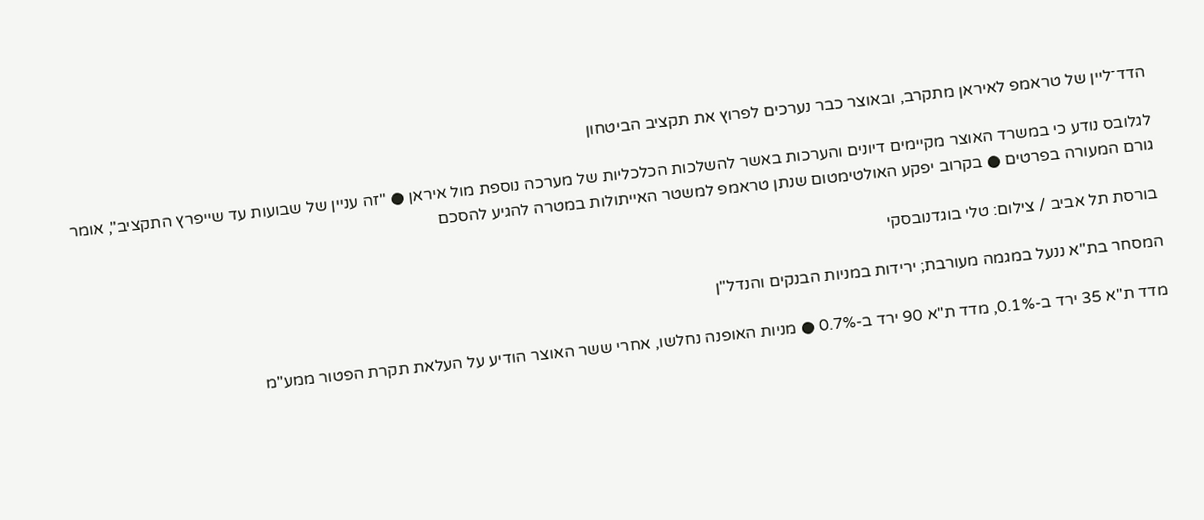הדד־ליין של טראמפ לאיראן מתקרב, ובאוצר כבר נערכים לפרוץ את תקציב הביטחון

לגלובס נודע כי במשרד האוצר מקיימים דיונים והערכות באשר להשלכות הכלכליות של מערכה נוספת מול איראן ● "זה עניין של שבועות עד שייפרץ התקציב", אומר גורם המעורה בפרטים ● בקרוב יפקע האולטימטום שנתן טראמפ למשטר האייתולות במטרה להגיע להסכם

בורסת תל אביב / צילום: טלי בוגדנובסקי

המסחר בת"א ננעל במגמה מעורבת; ירידות במניות הבנקים והנדל"ן

מדד ת"א 35 ירד ב-0.1%, מדד ת"א 90 ירד ב-0.7% ● מניות האופנה נחלשו, אחרי ששר האוצר הודיע על העלאת תקרת הפטור ממע"מ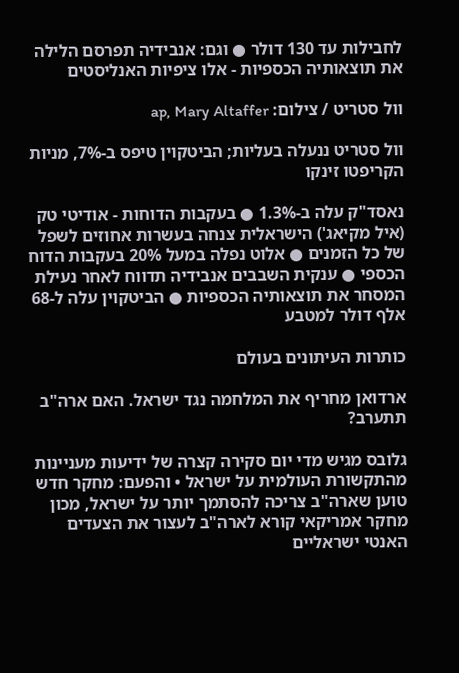לחבילות עד 130 דולר ● וגם: אנבידיה תפרסם הלילה את תוצאותיה הכספיות - אלו ציפיות האנליסטים

וול סטריט / צילום: ap, Mary Altaffer

וול סטריט ננעלה בעליות; הביטקוין טיפס ב-7%, מניות הקריפטו זינקו

נאסד"ק עלה ב-1.3% ● בעקבות הדוחות - אודיטי טק (איל מקיאג') הישראלית צנחה בעשרות אחוזים לשפל של כל הזמנים ● אלוט נפלה במעל 20% בעקבות הדוח הכספי ● ענקית השבבים אנבידיה תדווח לאחר נעילת המסחר את תוצאותיה הכספיות ● הביטקוין עלה ל-68 אלף דולר למטבע

כותרות העיתונים בעולם

ארדואן מחריף את המלחמה נגד ישראל. האם ארה"ב תתערב?

גלובס מגיש מדי יום סקירה קצרה של ידיעות מעניינות מהתקשורת העולמית על ישראל • והפעם: מחקר חדש טוען שארה"ב צריכה להסתמך יותר על ישראל, מכון מחקר אמריקאי קורא לארה"ב לעצור את הצעדים האנטי ישראליים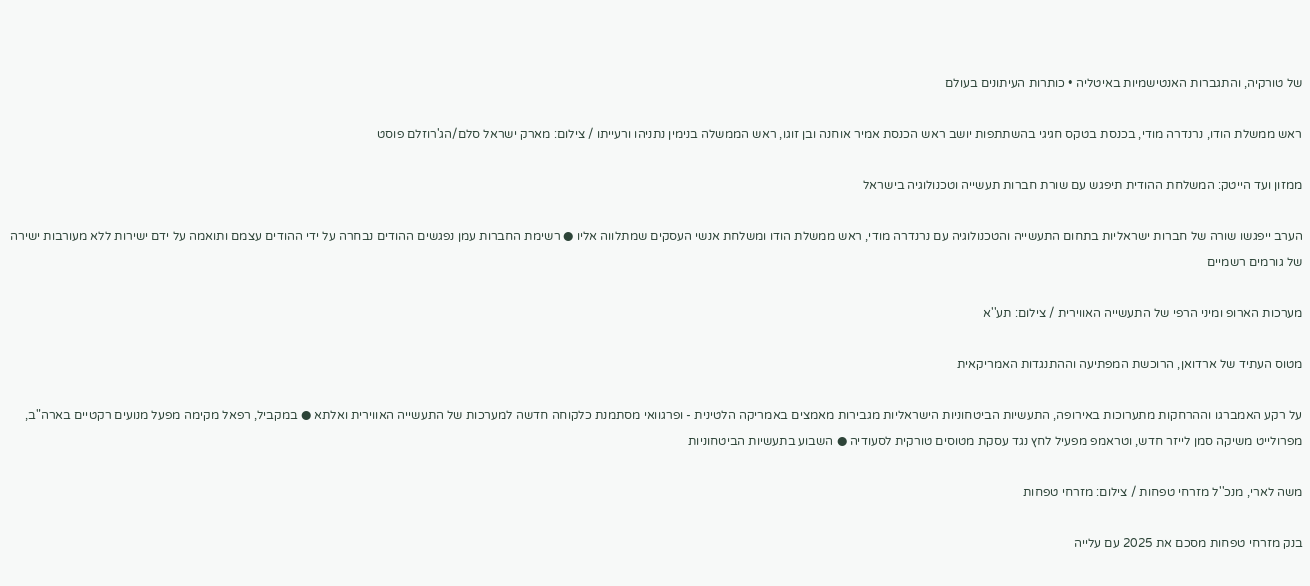של טורקיה, והתגברות האנטישמיות באיטליה • כותרות העיתונים בעולם

ראש ממשלת הודו, נרנדרה מודי, בכנסת בטקס חגיגי בהשתתפות יושב ראש הכנסת אמיר אוחנה ובן זוגו, ראש הממשלה בנימין נתניהו ורעייתו / צילום: מארק ישראל סלם/הג'רוזלם פוסט

ממזון ועד הייטק: המשלחת ההודית תיפגש עם שורת חברות תעשייה וטכנולוגיה בישראל

הערב ייפגשו שורה של חברות ישראליות בתחום התעשייה והטכנולוגיה עם נרנדרה מודי, ראש ממשלת הודו ומשלחת אנשי העסקים שמתלווה אליו ● רשימת החברות עמן נפגשים ההודים נבחרה על ידי ההודים עצמם ותואמה על ידם ישירות ללא מעורבות ישירה של גורמים רשמיים

מערכות הארופ ומיני הרפי של התעשייה האווירית / צילום: תע''א

מטוס העתיד של ארדואן, הרוכשת המפתיעה וההתנגדות האמריקאית

על רקע האמברגו וההרחקות מתערוכות באירופה, התעשיות הביטחוניות הישראליות מגבירות מאמצים באמריקה הלטינית - ופרגוואי מסתמנת כלקוחה חדשה למערכות של התעשייה האווירית ואלתא ● במקביל, רפאל מקימה מפעל מנועים רקטיים בארה"ב, מפרולייט משיקה סמן לייזר חדש, וטראמפ מפעיל לחץ נגד עסקת מטוסים טורקית לסעודיה ● השבוע בתעשיות הביטחוניות

משה לארי, מנכ''ל מזרחי טפחות / צילום: מזרחי טפחות

בנק מזרחי טפחות מסכם את 2025 עם עלייה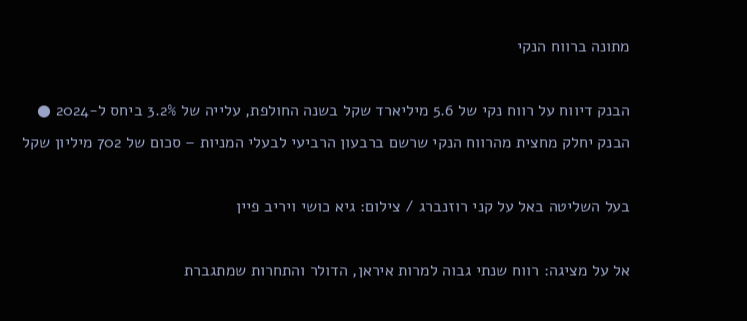מתונה ברווח הנקי

הבנק דיווח על רווח נקי של 5.6 מיליארד שקל בשנה החולפת, עלייה של 3.2% ביחס ל-2024 ● הבנק יחלק מחצית מהרווח הנקי שרשם ברבעון הרביעי לבעלי המניות – סכום של 702 מיליון שקל

בעל השליטה באל על קני רוזנברג / צילום: גיא כושי ויריב פיין

אל על מציגה: רווח שנתי גבוה למרות איראן, הדולר והתחרות שמתגברת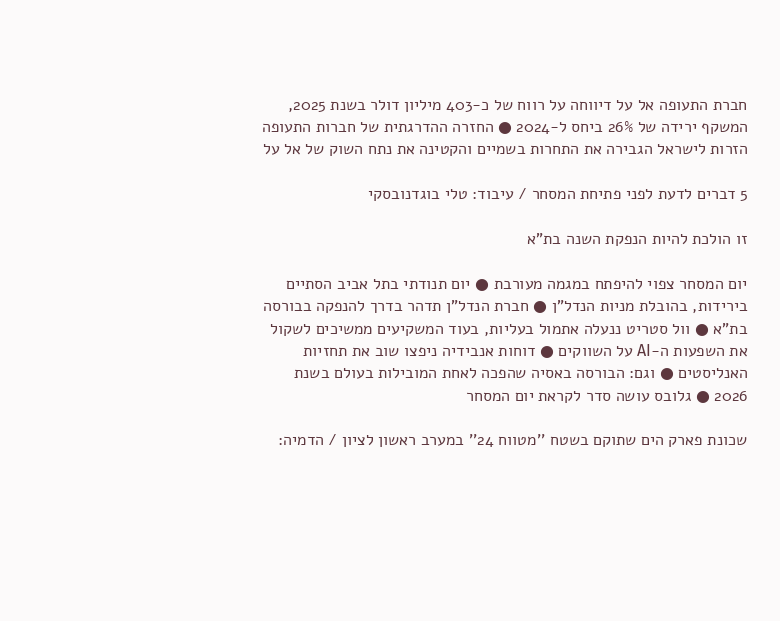חברת התעופה אל על דיווחה על רווח של כ-403 מיליון דולר בשנת 2025, המשקף ירידה של 26% ביחס ל-2024 ● החזרה ההדרגתית של חברות התעופה הזרות לישראל הגבירה את התחרות בשמיים והקטינה את נתח השוק של אל על

5 דברים לדעת לפני פתיחת המסחר / עיבוד: טלי בוגדנובסקי

זו הולכת להיות הנפקת השנה בת"א

יום המסחר צפוי להיפתח במגמה מעורבת ● יום תנודתי בתל אביב הסתיים בירידות, בהובלת מניות הנדל"ן ● חברת הנדל"ן תדהר בדרך להנפקה בבורסה בת"א ● וול סטריט ננעלה אתמול בעליות, בעוד המשקיעים ממשיכים לשקול את השפעות ה-AI על השווקים ● דוחות אנבידיה ניפצו שוב את תחזיות האנליסטים ● וגם: הבורסה באסיה שהפכה לאחת המובילות בעולם בשנת 2026 ● גלובס עושה סדר לקראת יום המסחר

שכונת פארק הים שתוקם בשטח ''מטווח 24'' במערב ראשון לציון / הדמיה: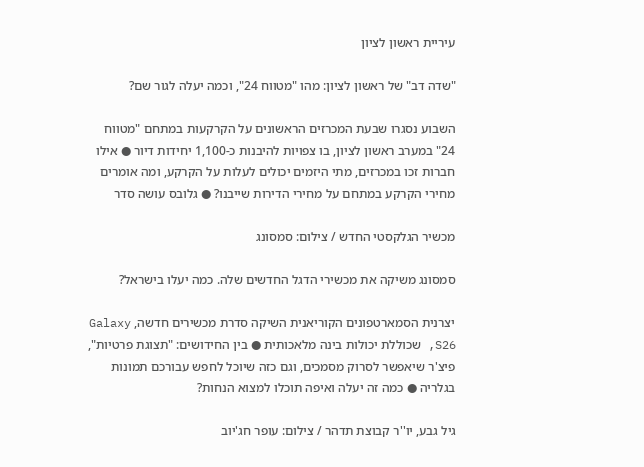עיריית ראשון לציון

"שדה דב" של ראשון לציון: מהו "מטווח 24", וכמה יעלה לגור שם?

השבוע נסגרו שבעת המכרזים הראשונים על הקרקעות במתחם "מטווח 24" במערב ראשון לציון, בו צפויות להיבנות כ-1,100 יחידות דיור ● אילו חברות זכו במכרזים, מתי היזמים יכולים לעלות על הקרקע, ומה אומרים מחירי הקרקע במתחם על מחירי הדירות שייבנו? ● גלובס עושה סדר

מכשיר הגלקסטי החדש / צילום: סמסונג

סמסונג משיקה את מכשירי הדגל החדשים שלה. כמה יעלו בישראל?

יצרנית הסמארטפונים הקוריאנית השיקה סדרת מכשירים חדשה, Galaxy S26, שכוללת יכולות בינה מלאכותית ● בין החידושים: "תצוגת פרטיות", פיצ'ר שיאפשר לסרוק מסמכים, וגם כזה שיוכל לחפש עבורכם תמונות בגלריה ● כמה זה יעלה ואיפה תוכלו למצוא הנחות?

גיל גבע, יו''ר קבוצת תדהר / צילום: עופר חג'יוב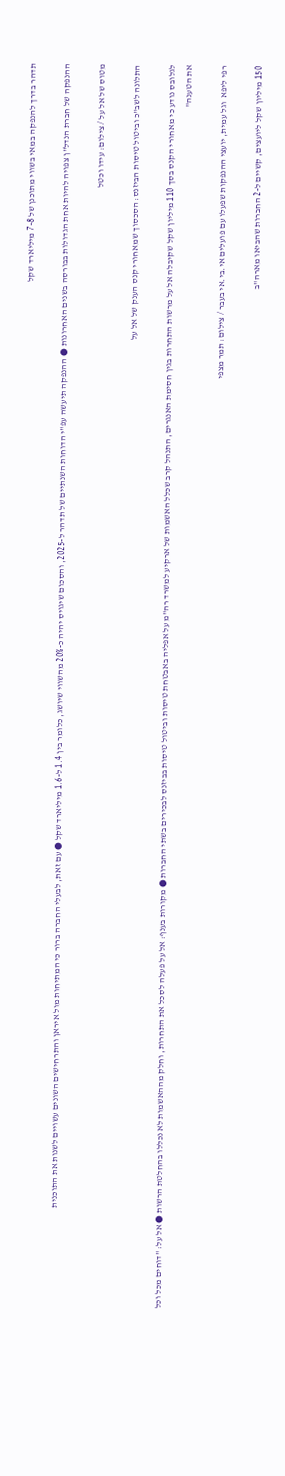תדהר בדרך להנפקה במאי בשווי מתוכנן של 7-8 מיליארד שקל

ההנפקה של חברת הנדל"ן צפויה להיות אחת הגדולות בבורסה בשנים האחרונות ● ההנפקה תיעשה עפ"י הדוחות השנתיים של תדהר ל-2025, והסכום שיגויס יהיה כ-20% מהשווי שיושג, כלומר בין 1.4 ל-1.6 מיליארד שקל ● עם זאת, לבעלי החברה ברור כי המתיחות מול איראן והתרחישים השונים עשויים לשנות את התוכנית

מטוס של אל על / צילום: עידו וכטל

התלונה לשב"כ וביטול טיסות הביזנס: הסכסוך שמאחורי קנס הענק של אל על

לגלובס נודע כי מאחורי הקנס בסך 110 מיליון שקל שקיבלה אל על מרשות התחרות בגין חסימת האנגרים, התנהל קרב שכלל האשמות של ארקיע למשרד רה"מ על אפליה באבטחת טיסות וביטול טיסות בביזנס לבכירים בשתי החברות ● מקורות בענף: אל על פעלה לסכל את התחרות, וחלק מההאשמות לא נכללו בהחלטת הרשות ● אל על: "דוחים מכל וכל את הטענה"

רפי ליפא  וגל עמית, יועצי ההנפקות שפעלו עם פועלים אי.בי.אי בעבר / צילום: תמר מצפי

150 מיליון שקל ליועצים, קשיים ל-2 החברות שהביאו מארה"ב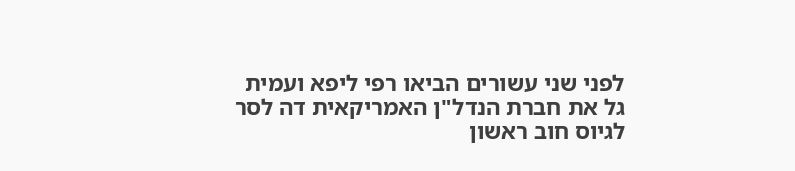לפני שני עשורים הביאו רפי ליפא ועמית גל את חברת הנדל"ן האמריקאית דה לסר לגיוס חוב ראשון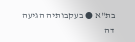בת"א ● בעקבותיה הגיעה דה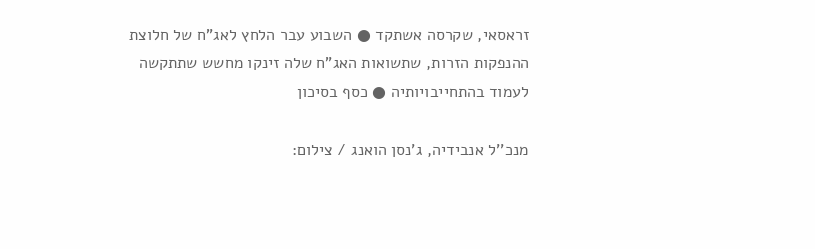זראסאי, שקרסה אשתקד ● השבוע עבר הלחץ לאג"ח של חלוצת ההנפקות הזרות, שתשואות האג"ח שלה זינקו מחשש שתתקשה לעמוד בהתחייבויותיה ● כסף בסיכון

מנכ''ל אנבידיה, ג'נסן הואנג / צילום: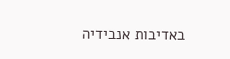באדיבות אנבידיה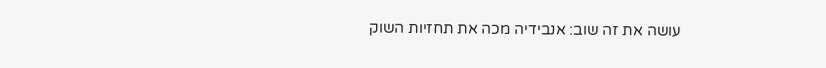עושה את זה שוב: אנבידיה מכה את תחזיות השוק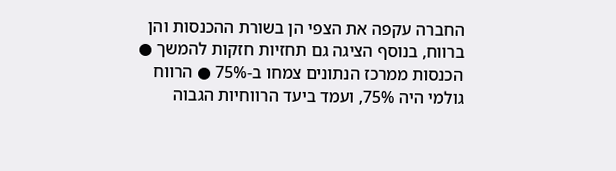החברה עקפה את הצפי הן בשורת ההכנסות והן ברווח, בנוסף הציגה גם תחזיות חזקות להמשך ● הכנסות ממרכז הנתונים צמחו ב-75% ● הרווח גולמי היה 75%, ועמד ביעד הרווחיות הגבוה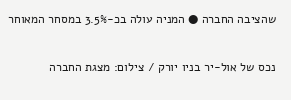שהציבה החברה ● המניה עולה בכ-3.5% במסחר המאוחר

נכס של אול-יר בניו יורק / צילום: מצגת החברה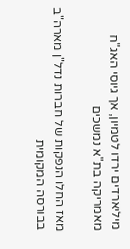מיליארדים ירדו לטמיון, אך גיוסי האג"ח מאמריקה בת"א נמשכים

מאז החלו הנפקות של חברות נדל"ן מארה"ב בבורסה המקומית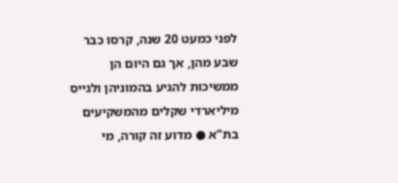לפני כמעט 20 שנה, קרסו כבר שבע מהן, אך גם היום הן ממשיכות להגיע בהמוניהן ולגייס מיליארדי שקלים מהמשקיעים בת"א ● מדוע זה קורה, מי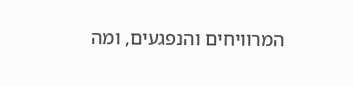המרוויחים והנפגעים, ומה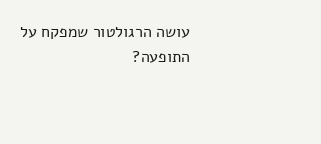עושה הרגולטור שמפקח על התופעה?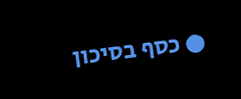● כסף בסיכון